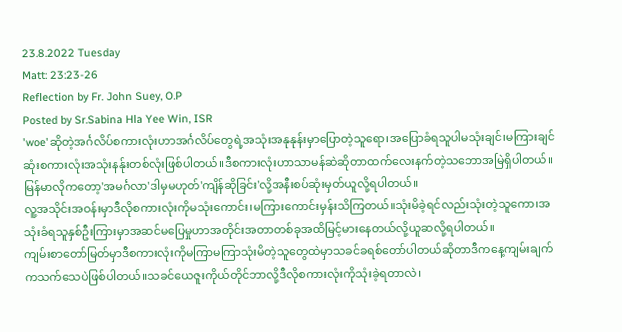23.8.2022 Tuesday
Matt: 23:23-26
Reflection by Fr. John Suey, O.P
Posted by Sr.Sabina Hla Yee Win, ISR
'woe'ဆိုတဲ့အင်္ဂလိပ်စကားလုံးဟာအင်္ဂလိပ်တွေရဲ့အသုံးအနုနုန်းမှာပြောတဲ့သူရော၊အပြောခံရသူပါမသုံးချင်၊မကြားချင်ဆုံးစကားလုံးအသုံးနန်ုးတစ်လုံးဖြစ်ပါတယ်။ဒီစကားလုံးဟာသာမန်ဆဲဆိုတာထက်လေးနက်တဲ့သဘောအမြဲရှိပါတယ်။မြန်မာလိုကတော့'အမင်္ဂလာ'ဒါမှမဟုတ်'ကျိန်ဆိုခြင်း'လို့အနီးစပ်ဆုံးမှတ်ယူလို့ရပါတယ်။
လူ့အသိုင်းအဝန်းမှာဒီလိုစကားလုံးကိုမသုံးကောင်း၊မကြားကောင်းမှန်းသိကြတယ်။သုံးမိခဲ့ရင်လည်းသုံးတဲ့သူကော၊အသုံးခံရသူနှစ်ဦးကြားမှာအဆင်မပြေမှုဟာအတိုင်းအတာတစ်ခုအထိမြင့်မားနေတယ်လို့ယူဆလို့ရပါတယ်။
ကျမ်းစာတော်မြတ်မှာဒီစကားလုံးကိုမကြာမကြာသုံးမိတဲ့သူတွေထဲမှာသခင်ခရစ်တော်ပါတယ်ဆိုတာဒီကနေ့ကျမ်းချက်ကသက်သေပဲဖြစ်ပါတယ်။သခင်ယေဇူးကိုယ်တိုင်ဘာလို့ဒီလိုစကားလုံးကိုသုံးခဲ့ရတာလဲ၊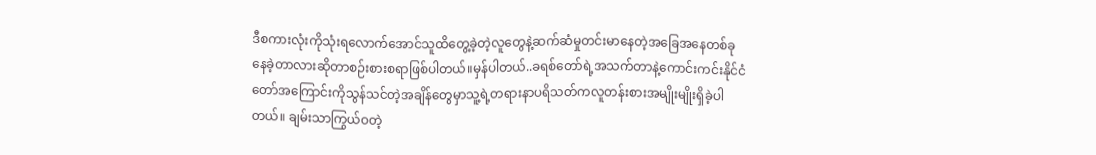ဒီစကားလုံးကိုသုံးရလောက်အောင်သူထိတွေ့ခဲ့တဲ့လူတွေနဲ့ဆက်ဆံမှုတင်းမာနေတဲ့အခြေအနေတစ်ခုနေခဲ့တာလားဆိုတာစဉ်းစားစရာဖြစ်ပါတယ်။မှန်ပါတယ်..ခရစ်တော်ရဲ့အသက်တာနဲ့ကောင်းကင်းနိုင်ငံတော်အကြောင်းကိုသွန်သင်တဲ့အချိန်တွေမှာသူ့ရဲ့တရားနာပရိသတ်ကလူတန်းစားအမျိုးမျိုးရှိခဲ့ပါတယ်။ ချမ်းသာကြွယ်ဝတဲ့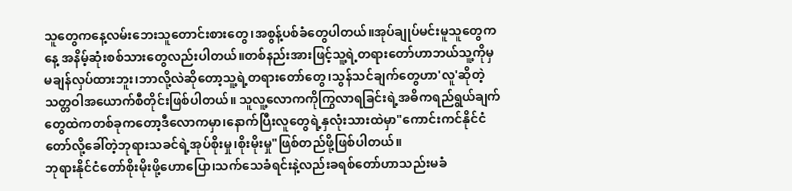သူတွေကနေ့လမ်းဘေးသူတောင်းစားတွေ၊အစွန့်ပစ်ခံတွေပါတယ်။အုပ်ချုပ်မင်းမူသူတွေကနေ့ အနိမ့်ဆုံးစစ်သားတွေလည်းပါတယ်။တစ်နည်းအားဖြင့်သူ့ရဲ့တရားတော်ဟာဘယ်သူ့ကိုမှမချန်လှပ်ထားဘူး၊ဘာလို့လဲဆိုတော့သူ့ရဲ့တရားတော်တွေ၊သွန်သင်ချက်တွေဟာ'လူ'ဆိုတဲ့သတ္တဝါအယောက်စီတိုင်းဖြစ်ပါတယ်။ သူလူ့လောကကိုကြွလာရခြင်းရဲ့အဓိကရည်ရွယ်ချက်တွေထဲကတစ်ခုကတော့ဒီလောကမှာ၊နောက်ပြီးလူတွေရဲ့နှလုံးသားထဲမှာ"ကောင်းကင်နိုင်ငံတော်လို့ခေါ်တဲ့ဘုရားသခင်ရဲ့အုပ်စိုးမှု၊စိုးမိုးမှု"ဖြစ်တည်ဖို့ဖြစ်ပါတယ်။
ဘုရားနိုင်ငံတော်စိုးမိုးဖို့ဟောပြော၊သက်သေခံရင်းနဲ့လည်းခရစ်တော်ဟာသည်းမခံ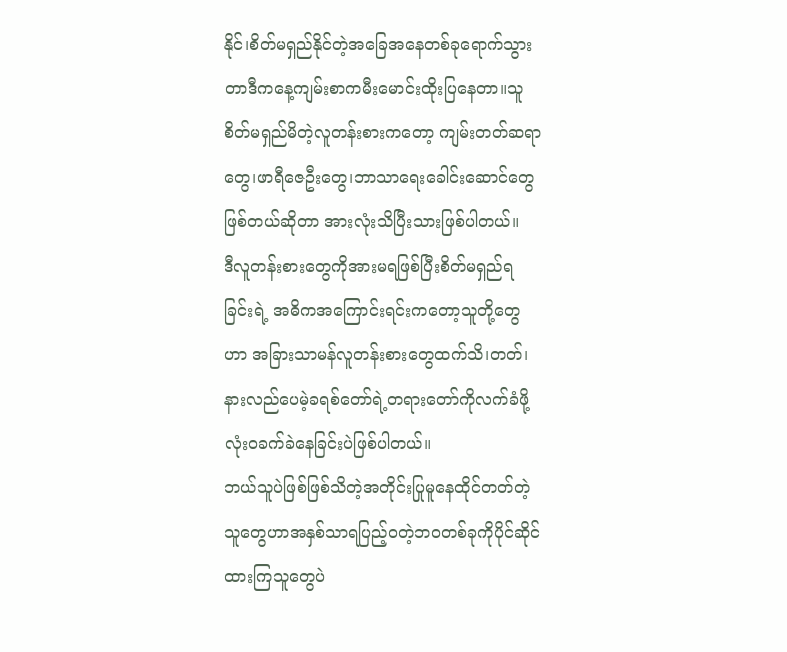နိုင်၊စိတ်မရှည်နိုင်တဲ့အခြေအနေတစ်ခုရောက်သွားတာဒီကနေ့ကျမ်းစာကမီးမောင်းထိုးပြနေတာ။သူစိတ်မရှည်မိတဲ့လူတန်းစားကတော့ ကျမ်းတတ်ဆရာတွေ၊ဖာရီဇေဦးတွေ၊ဘာသာရေးခေါင်းဆောင်တွေဖြစ်တယ်ဆိုတာ အားလုံးသိပြီးသားဖြစ်ပါတယ်။
ဒီလူတန်းစားတွေကိုအားမရဖြစ်ပြီးစိတ်မရှည်ရခြင်းရဲ့ အဓိကအကြောင်းရင်းကတော့သူတို့တွေဟာ အခြားသာမန်လူတန်းစားတွေထက်သိ၊တတ်၊နားလည်ပေမဲ့ခရစ်တော်ရဲ့တရားတော်ကိုလက်ခံဖို့ လုံးဝခက်ခဲနေခြင်းပဲဖြစ်ပါတယ်။
ဘယ်သူပဲဖြစ်ဖြစ်သိတဲ့အတိုင်းပြုမူနေထိုင်တတ်တဲ့သူတွေဟာအနှစ်သာရပြည့်ဝတဲ့ဘဝတစ်ခုကိုပိုင်ဆိုင်ထားကြသူတွေပဲ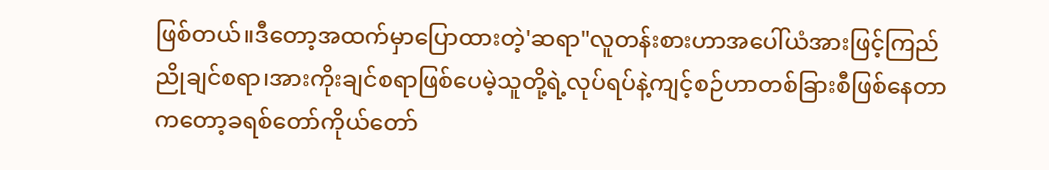ဖြစ်တယ်။ဒီတော့အထက်မှာပြောထားတဲ့'ဆရာ"လူတန်းစားဟာအပေါ်ယံအားဖြင့်ကြည်ညိုချင်စရာ၊အားကိုးချင်စရာဖြစ်ပေမဲ့သူတို့ရဲ့လုပ်ရပ်နဲ့ကျင့်စဉ်ဟာတစ်ခြားစီဖြစ်နေတာကတော့ခရစ်တော်ကိုယ်တော်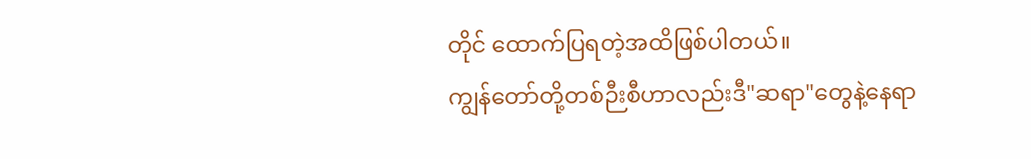တိုင် ထောက်ပြရတဲ့အထိဖြစ်ပါတယ်။
ကျွန်တော်တို့တစ်ဉီးစီဟာလည်းဒီ"ဆရာ"တွေနဲ့နေရာ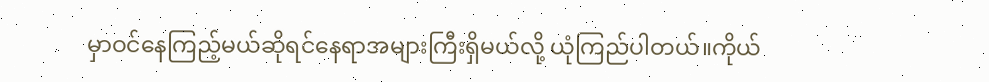မှာဝင်နေကြည့်မယ်ဆိုရင်နေရာအများကြီးရှိမယ်လို့ ယုံကြည်ပါတယ်။ကိုယ်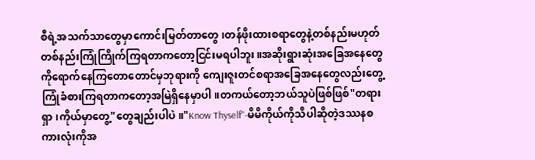စီရဲ့အသက်သာတွေမှာကောင်းမြတ်တာတွေ၊တန်ဖိုးထားစရာတွေနဲ့တစ်နည်းမဟုတ်တစ်နည်းကြုံကြိုက်ကြရတာကတော့ငြင်းမရပါဘူး။အဆိုးရွားဆုံးအခြေအနေတွေကိုရောက်နေကြတောတောင်မှဘုရားကို ကျေးဇူးတင်စရာအခြေအနေတွေလည်းတွေ့ကြုံခံစားကြရတာကတော့အမြဲရှိနေမှာပါ။တကယ်တော့ဘယ်သူပဲဖြစ်ဖြစ်"တရားရှာ၊ကိုယ်မှာတွေ့"တွေချည်းပါပဲ။"Know Thyself"-မိမိကိုယ်ကိုသိပါဆိုတဲ့ဒဿနစကားလုံးကိုအ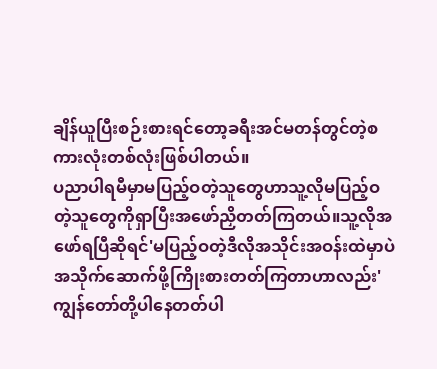ချိန်ယူပြီးစဉ်းစားရင်တော့ခရီးအင်မတန်တွင်တဲ့စကားလုံးတစ်လုံးဖြစ်ပါတယ်။
ပညာပါရမီမှာမပြည့်ဝတဲ့သူတွေဟာသူ့လိုမပြည့်ဝတဲ့သူတွေကိုရှာပြီးအဖော်ညှိတတ်ကြတယ်။သူ့လိုအဖော်ရပြီဆိုရင်'မပြည့်ဝတဲ့ဒီလိုအသိုင်းအဝန်းထဲမှာပဲအသိုက်ဆောက်ဖို့ကြိုးစားတတ်ကြတာဟာလည်း'ကျွန်တော်တို့ပါနေတတ်ပါ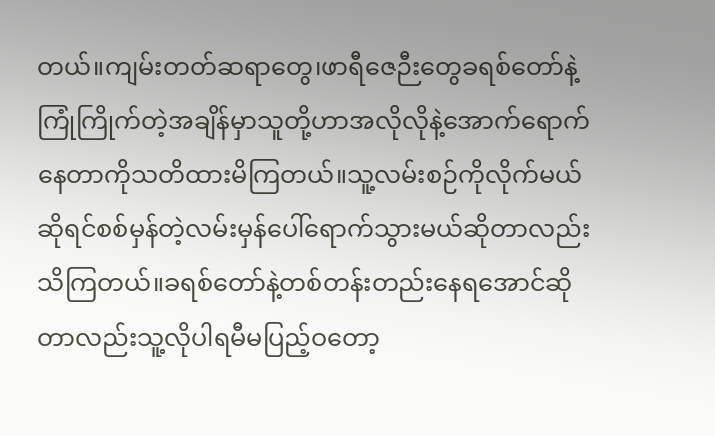တယ်။ကျမ်းတတ်ဆရာတွေ၊ဖာရီဇေဉီးတွေခရစ်တော်နဲ့ကြုံကြိုက်တဲ့အချိန်မှာသူတို့ဟာအလိုလိုနဲ့အောက်ရောက်နေတာကိုသတိထားမိကြတယ်။သူ့လမ်းစဉ်ကိုလိုက်မယ်ဆိုရင်စစ်မှန်တဲ့လမ်းမှန်ပေါ်ရောက်သွားမယ်ဆိုတာလည်းသိကြတယ်။ခရစ်တော်နဲ့တစ်တန်းတည်းနေရအောင်ဆိုတာလည်းသူ့လိုပါရမီမပြည့်ဝတော့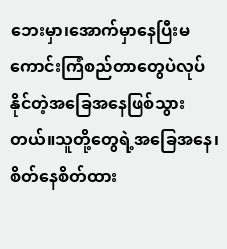ဘေးမှာ၊အောက်မှာနေပြီးမကောင်းကြံစည်တာတွေပဲလုပ်နိုင်တဲ့အခြေအနေဖြစ်သွားတယ်။သူတို့တွေရဲ့အခြေအနေ၊စိတ်နေစိတ်ထား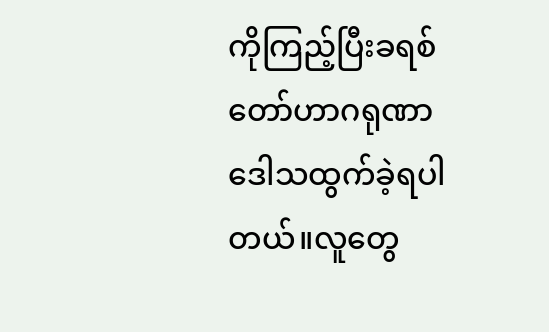ကိုကြည့်ပြီးခရစ်တော်ဟာဂရုဏာဒေါသထွက်ခဲ့ရပါတယ်။လူတွေ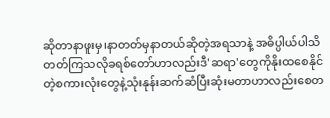ဆိုတာနာဖူးမှ၊နာတတ်မှနာတယ်ဆိုတဲ့အရသာနဲ့ အဓိပ္ပါယ်ပါသိတတ်ကြသလိုခရစ်တော်ဟာလည်းဒီ'ဆရာ'တွေကိုနိုးထစေနိုင်တဲ့စကားလုံးတွေနဲ့သုံးနုန်းဆက်ဆံပြီးဆုံးမတာဟာလည်းစေတ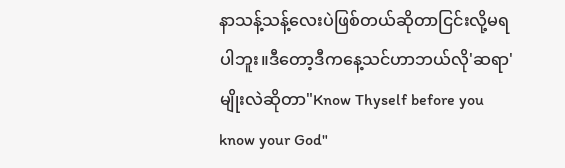နာသန့်သန့်လေးပဲဖြစ်တယ်ဆိုတာငြင်းလို့မရပါဘူး။ဒီတော့ဒီကနေ့သင်ဟာဘယ်လို'ဆရာ'မျိုးလဲဆိုတာ"Know Thyself before you know your God"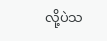လို့ပဲသ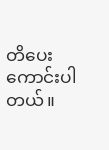တိပေးကောင်းပါတယ်။